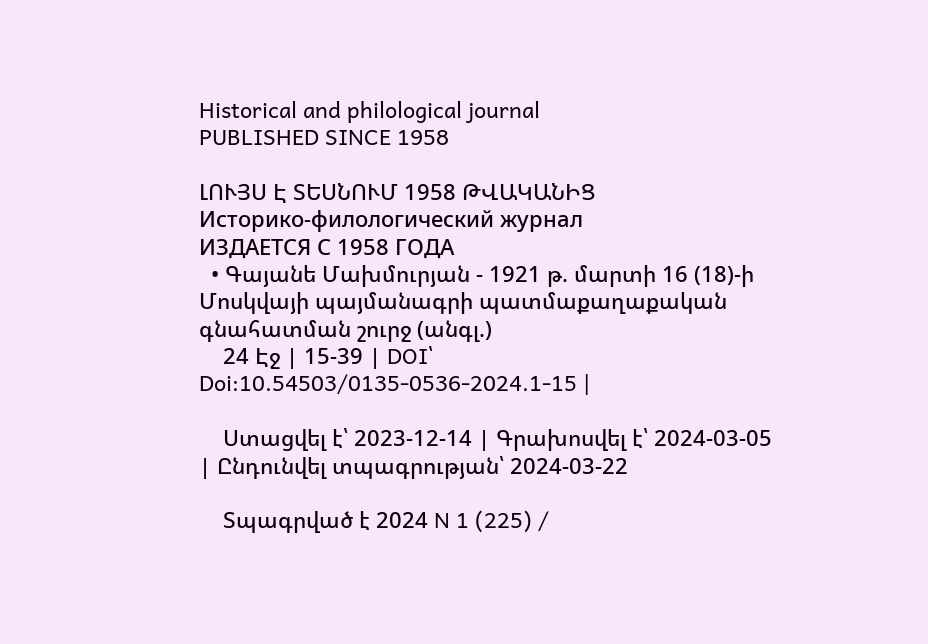Historical and philological journal
PUBLISHED SINCE 1958

ԼՈՒՅՍ Է ՏԵՍՆՈՒՄ 1958 ԹՎԱԿԱՆԻՑ
Историко-филологический журнал
ИЗДАЕТСЯ С 1958 ГОДА
  • Գայանե Մախմուրյան - 1921 թ. մարտի 16 (18)-ի Մոսկվայի պայմանագրի պատմաքաղաքական գնահատման շուրջ (անգլ.)
    24 Էջ | 15-39 | DOI՝ Doi:10.54503/0135-0536-2024.1-15 |

    Ստացվել է՝ 2023-12-14 | Գրախոսվել է՝ 2024-03-05 | Ընդունվել տպագրության՝ 2024-03-22

    Տպագրված է 2024 N 1 (225) /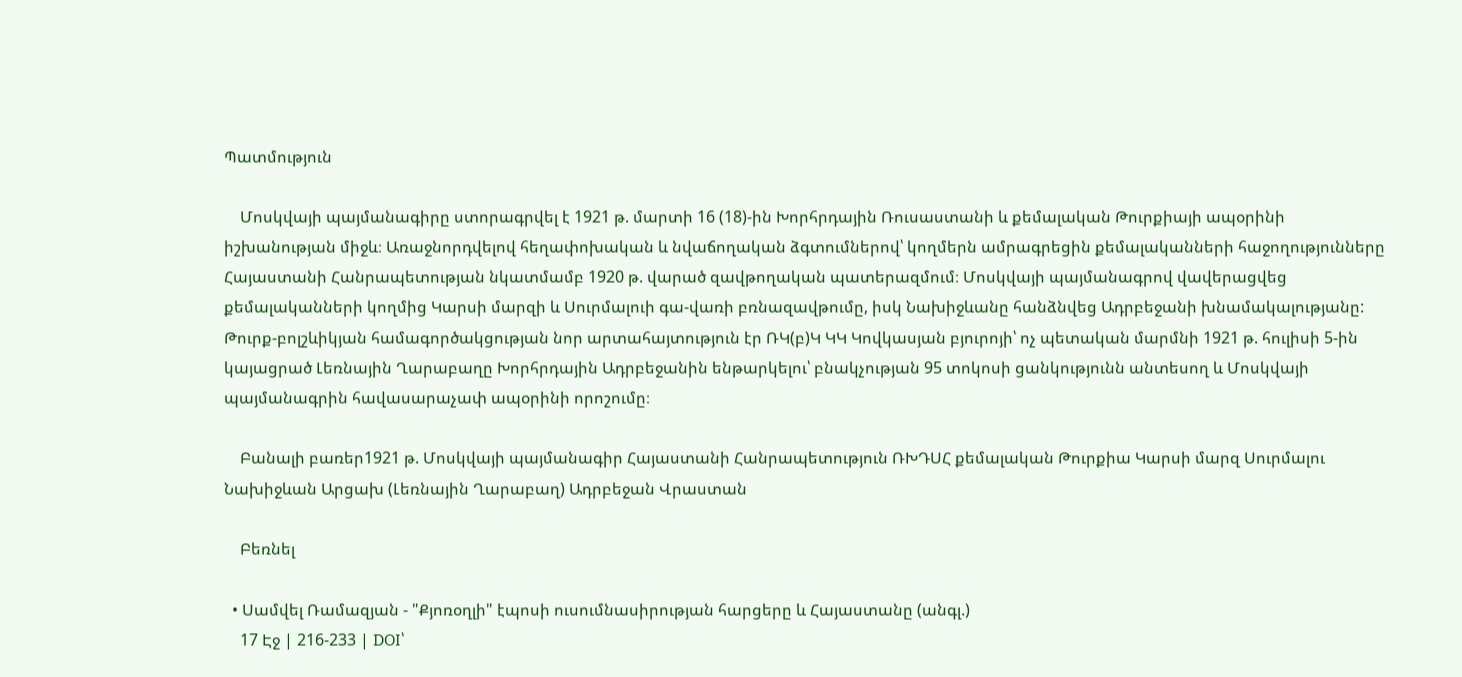Պատմություն

    Մոսկվայի պայմանագիրը ստորագրվել է 1921 թ. մարտի 16 (18)-ին Խորհրդային Ռուսաստանի և քեմալական Թուրքիայի ապօրինի իշխանության միջև։ Առաջնորդվելով հեղափոխական և նվաճողական ձգտումներով՝ կողմերն ամրագրեցին քեմալականների հաջողությունները Հայաստանի Հանրապետության նկատմամբ 1920 թ. վարած զավթողական պատերազմում։ Մոսկվայի պայմանագրով վավերացվեց քեմալականների կողմից Կարսի մարզի և Սուրմալուի գա-վառի բռնազավթումը, իսկ Նախիջևանը հանձնվեց Ադրբեջանի խնամակալությանը: Թուրք-բոլշևիկյան համագործակցության նոր արտահայտություն էր ՌԿ(բ)Կ ԿԿ Կովկասյան բյուրոյի՝ ոչ պետական մարմնի 1921 թ. հուլիսի 5-ին կայացրած Լեռնային Ղարաբաղը Խորհրդային Ադրբեջանին ենթարկելու՝ բնակչության 95 տոկոսի ցանկությունն անտեսող և Մոսկվայի պայմանագրին հավասարաչափ ապօրինի որոշումը։

    Բանալի բառեր1921 թ. Մոսկվայի պայմանագիր Հայաստանի Հանրապետություն ՌԽԴՍՀ քեմալական Թուրքիա Կարսի մարզ Սուրմալու Նախիջևան Արցախ (Լեռնային Ղարաբաղ) Ադրբեջան Վրաստան

    Բեռնել

  • Սամվել Ռամազյան - "Քյոռօղլի" էպոսի ուսումնասիրության հարցերը և Հայաստանը (անգլ.)
    17 Էջ | 216-233 | DOI՝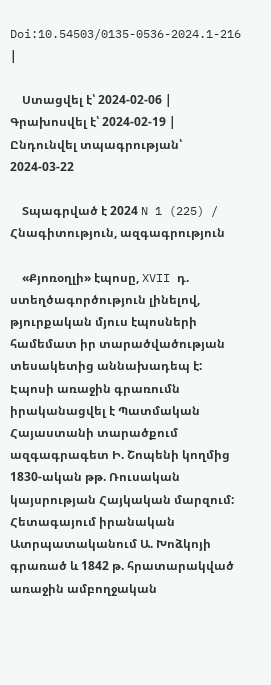Doi:10.54503/0135-0536-2024.1-216 |

    Ստացվել է՝ 2024-02-06 | Գրախոսվել է՝ 2024-02-19 | Ընդունվել տպագրության՝ 2024-03-22

    Տպագրված է 2024 N 1 (225) / Հնագիտություն, ազգագրություն

    «Քյոռօղլի» էպոսը, XVII դ. ստեղծագործություն լինելով, թյուրքական մյուս էպոսների համեմատ իր տարածվածության տեսակետից աննախադեպ է: Էպոսի առաջին գրառումն իրականացվել է Պատմական Հայաստանի տարածքում ազգագրագետ Ի. Շոպենի կողմից 1830-ական թթ. Ռուսական կայսրության Հայկական մարզում: Հետագայում իրանական Ատրպատականում Ա. Խոձկոյի գրառած և 1842 թ. հրատարակված առաջին ամբողջական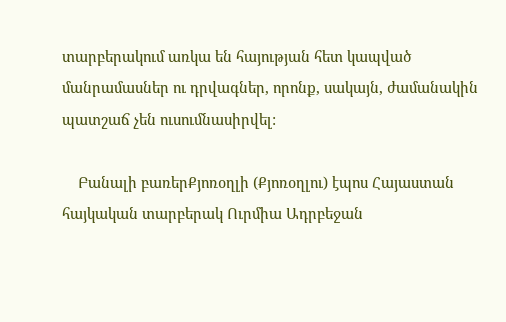տարբերակում առկա են հայության հետ կապված մանրամասներ ու դրվագներ, որոնք, սակայն, ժամանակին պատշաճ չեն ուսումնասիրվել:

    Բանալի բառերՔյոռօղլի (Քյոռօղլու) էպոս Հայաստան հայկական տարբերակ Ուրմիա Ադրբեջան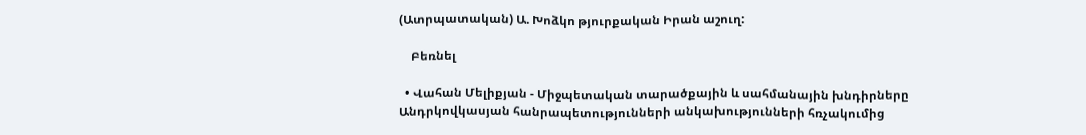(Ատրպատական) Ա. Խոձկո թյուրքական Իրան աշուղ:

    Բեռնել

  • Վահան Մելիքյան - Միջպետական տարածքային և սահմանային խնդիրները Անդրկովկասյան հանրապետությունների անկախությունների հռչակումից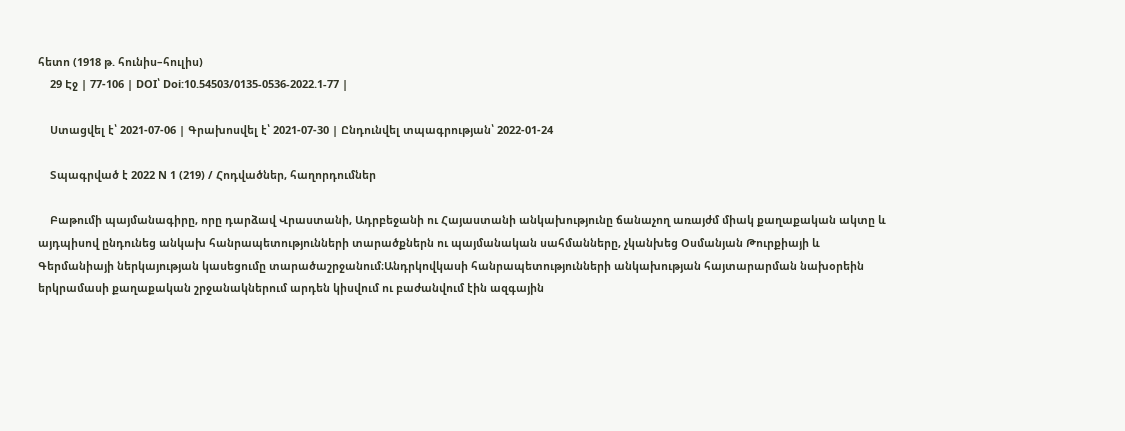հետո (1918 թ. հունիս–հուլիս)
    29 Էջ | 77-106 | DOI՝ Doi:10.54503/0135-0536-2022.1-77 |

    Ստացվել է՝ 2021-07-06 | Գրախոսվել է՝ 2021-07-30 | Ընդունվել տպագրության՝ 2022-01-24

    Տպագրված է 2022 N 1 (219) / Հոդվածներ, հաղորդումներ

    Բաթումի պայմանագիրը, որը դարձավ Վրաստանի, Ադրբեջանի ու Հայաստանի անկախությունը ճանաչող առայժմ միակ քաղաքական ակտը և այդպիսով ընդունեց անկախ հանրապետությունների տարածքներն ու պայմանական սահմանները, չկանխեց Օսմանյան Թուրքիայի և Գերմանիայի ներկայության կասեցումը տարածաշրջանում։Անդրկովկասի հանրապետությունների անկախության հայտարարման նախօրեին երկրամասի քաղաքական շրջանակներում արդեն կիսվում ու բաժանվում էին ազգային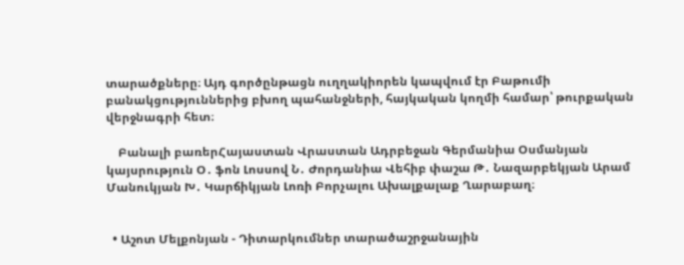տարածքները։ Այդ գործընթացն ուղղակիորեն կապվում էր Բաթումի բանակցություններից բխող պահանջների, հայկական կողմի համար՝ թուրքական վերջնագրի հետ։

    Բանալի բառերՀայաստան Վրաստան Ադրբեջան Գերմանիա Օսմանյան կայսրություն Օ․ ֆոն Լոսսով Ն․ Ժորդանիա Վեհիբ փաշա Թ․ Նազարբեկյան Արամ Մանուկյան Խ․ Կարճիկյան Լոռի Բորչալու Ախալքալաք Ղարաբաղ։


  • Աշոտ Մելքոնյան - Դիտարկումներ տարածաշրջանային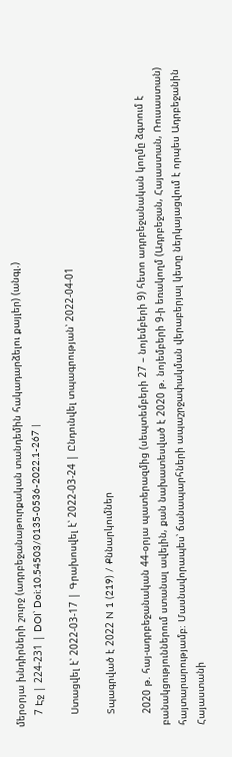մերօրյա խնդիրների շուրջ (ադրբեջանաթուրքական տանդեմին հակադարձելու քայլեր) (անգլ.)
    7 Էջ | 224-231 | DOI՝ Doi:10.54503/0135-0536-2022.1-267 |

    Ստացվել է՝ 2022-03-17 | Գրախոսվել է՝ 2022-03-24 | Ընդունվել տպագրության՝ 2022-04-01

    Տպագրված է 2022 N 1 (219) / Քննարկումներ

    2020 թ. հայ-ադրբեջանական 44-օրյա պատերազմից (սեպտեմբերի 27 – նոյեմբերի 9) հետո ադրբեջանական կողմը ձգտում է բանակցություններում ստանալ ավելին, քան նախատեսված է 2020 թ. նոյեմբերի 9-ի եռակողմ (Ադրբեջան, Հայաստան, Ռուսաստան) հայտարարությամբ։ Մասնավորապես՝ ճանապարհների ապաշրջափակման վերաբերյալ կետը ներկայացվում է որպես Ադրբեջանին Հայաստանի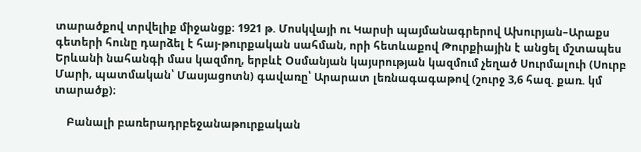տարածքով տրվելիք միջանցք։ 1921 թ. Մոսկվայի ու Կարսի պայմանագրերով Ախուրյան–Արաքս գետերի հունը դարձել է հայ-թուրքական սահման, որի հետևաքով Թուրքիային է անցել մշտապես Երևանի նահանգի մաս կազմող, երբևէ Օսմանյան կայսրության կազմում չեղած Սուրմալուի (Սուրբ Մարի, պատմական՝ Մասյացոտն) գավառը՝ Արարատ լեռնագագաթով (շուրջ 3,6 հազ. քառ. կմ տարածք)։

    Բանալի բառերադրբեջանաթուրքական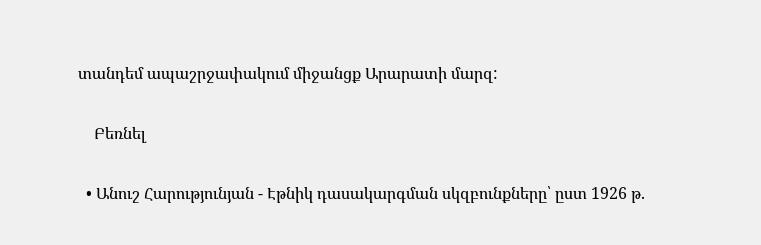տանդեմ ապաշրջափակում միջանցք Արարատի մարզ:

    Բեռնել

  • Անուշ Հարությունյան - Էթնիկ դասակարգման սկզբունքները՝ ըստ 1926 թ.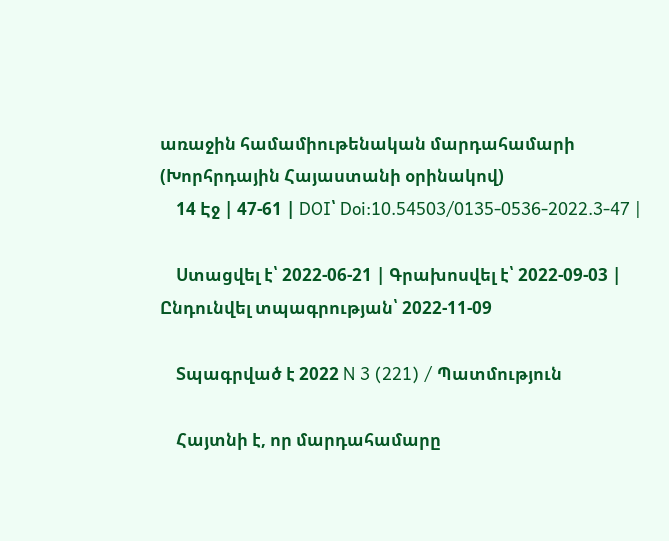առաջին համամիութենական մարդահամարի (Խորհրդային Հայաստանի օրինակով)
    14 Էջ | 47-61 | DOI՝ Doi:10.54503/0135-0536-2022.3-47 |

    Ստացվել է՝ 2022-06-21 | Գրախոսվել է՝ 2022-09-03 | Ընդունվել տպագրության՝ 2022-11-09

    Տպագրված է 2022 N 3 (221) / Պատմություն

    Հայտնի է, որ մարդահամարը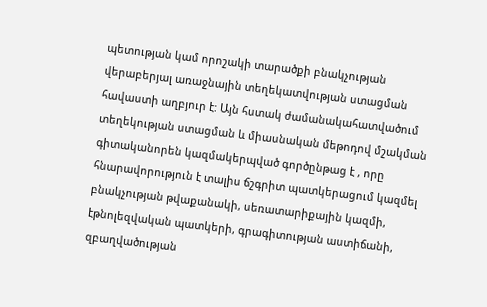պետության կամ որոշակի տարածքի բնակչության վերաբերյալ առաջնային տեղեկատվության ստացման հավաստի աղբյուր է: Այն հստակ ժամանակահատվածում տեղեկության ստացման և միասնական մեթոդով մշակման գիտականորեն կազմակերպված գործընթաց է , որը հնարավորություն է տալիս ճշգրիտ պատկերացում կազմել բնակչության թվաքանակի, սեռատարիքային կազմի, էթնոլեզվական պատկերի, գրագիտության աստիճանի, զբաղվածության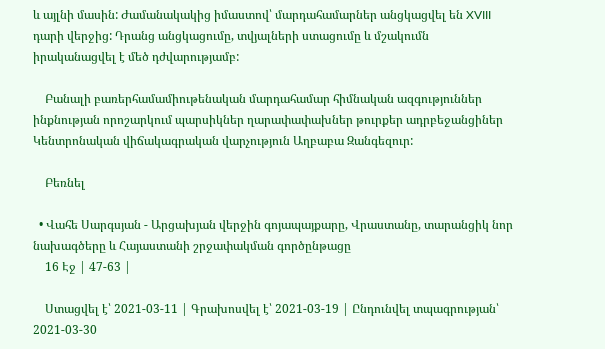և այլնի մասին: Ժամանակակից իմաստով՝ մարդահամարներ անցկացվել են XVIII դարի վերջից: Դրանց անցկացումը, տվյալների ստացումը և մշակումն իրականացվել է մեծ դժվարությամբ:

    Բանալի բառերհամամիութենական մարդահամար հիմնական ազգություններ ինքնության որոշարկում պարսիկներ ղարափափախներ թուրքեր ադրբեջանցիներ Կենտրոնական վիճակագրական վարչություն Աղբաբա Զանգեզուր:

    Բեռնել

  • Վահե Սարգսյան - Արցախյան վերջին գոյապայքարը, Վրաստանը, տարանցիկ նոր նախագծերը և Հայաստանի շրջափակման գործընթացը
    16 Էջ | 47-63 |

    Ստացվել է՝ 2021-03-11 | Գրախոսվել է՝ 2021-03-19 | Ընդունվել տպագրության՝ 2021-03-30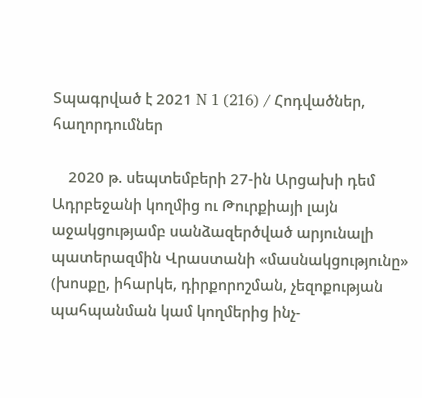Տպագրված է 2021 N 1 (216) / Հոդվածներ, հաղորդումներ

    2020 թ. սեպտեմբերի 27-ին Արցախի դեմ Ադրբեջանի կողմից ու Թուրքիայի լայն աջակցությամբ սանձազերծված արյունալի պատերազմին Վրաստանի «մասնակցությունը» (խոսքը, իհարկե, դիրքորոշման, չեզոքության պահպանման կամ կողմերից ինչ-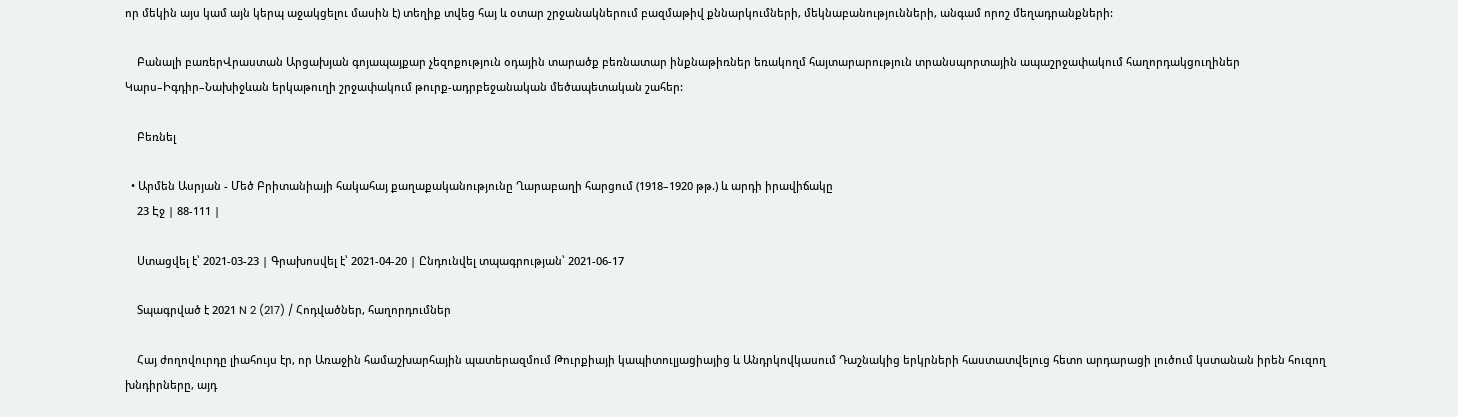որ մեկին այս կամ այն կերպ աջակցելու մասին է) տեղիք տվեց հայ և օտար շրջանակներում բազմաթիվ քննարկումների, մեկնաբանությունների, անգամ որոշ մեղադրանքների:

    Բանալի բառերՎրաստան Արցախյան գոյապայքար չեզոքություն օդային տարածք բեռնատար ինքնաթիռներ եռակողմ հայտարարություն տրանսպորտային ապաշրջափակում հաղորդակցուղիներ Կարս–Իգդիր–Նախիջևան երկաթուղի շրջափակում թուրք-ադրբեջանական մեծապետական շահեր:

    Բեռնել

  • Արմեն Ասրյան - Մեծ Բրիտանիայի հակահայ քաղաքականությունը Ղարաբաղի հարցում (1918–1920 թթ.) և արդի իրավիճակը
    23 Էջ | 88-111 |

    Ստացվել է՝ 2021-03-23 | Գրախոսվել է՝ 2021-04-20 | Ընդունվել տպագրության՝ 2021-06-17

    Տպագրված է 2021 N 2 (217) / Հոդվածներ, հաղորդումներ

    Հայ ժողովուրդը լիահույս էր, որ Առաջին համաշխարհային պատերազմում Թուրքիայի կապիտուլյացիայից և Անդրկովկասում Դաշնակից երկրների հաստատվելուց հետո արդարացի լուծում կստանան իրեն հուզող խնդիրները, այդ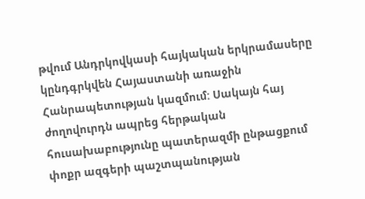թվում Անդրկովկասի հայկական երկրամասերը կընդգրկվեն Հայաստանի առաջին Հանրապետության կազմում: Սակայն հայ ժողովուրդն ապրեց հերթական հուսախաբությունը պատերազմի ընթացքում փոքր ազգերի պաշտպանության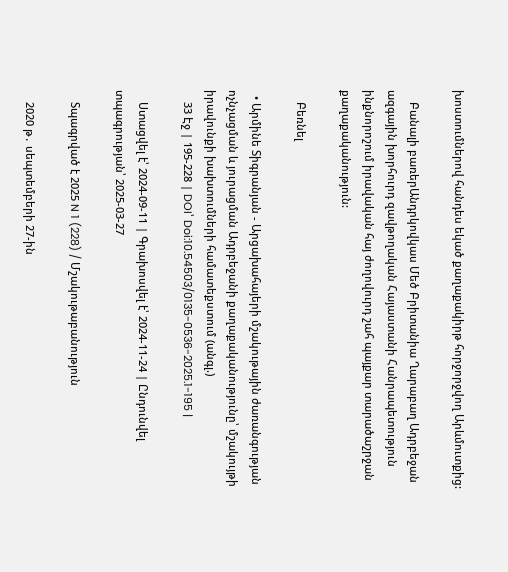խոստումներով հանդես եկած քաղաքակիրթ հորջորջվող Արևմուտքից:

    Բանալի բառերԱնդրկովկաս Մեծ Բրիտանիա Ղարաբաղ Ադրբեջան ազգային խորհուրդ զավթողական Հայաստանի Հանրապետություն ինքնորոշում իրավական հայ ժողովուրդ շահ պայքար տարածաշրջան քաղաքականություն:

    Բեռնել

  • Արմինե Տիգրանյան - Արցախահայերի մշակութային ժառանգության ոչնչացման և յուրացման Ադրբեջանի քաղաքականությունը՝ մշակույթի իրավունքի խախտումների համատեքստում (անգլ.)
    33 Էջ | 195-228 | DOI՝ Doi:10.54503/0135-0536-2025.1-195 |

    Ստացվել է՝ 2024-09-11 | Գրախոսվել է՝ 2024-11-24 | Ընդունվել տպագրության՝ 2025-03-27

    Տպագրված է 2025 N 1 (228) / Մշակութաբանություն

    2020 թ․ սեպտեմբերի 27-ին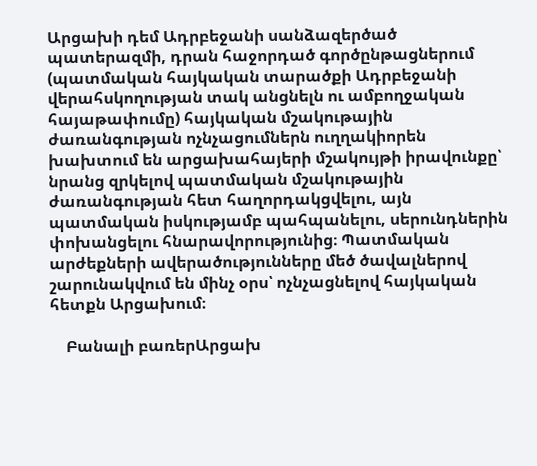Արցախի դեմ Ադրբեջանի սանձազերծած պատերազմի, դրան հաջորդած գործընթացներում (պատմական հայկական տարածքի Ադրբեջանի վերահսկողության տակ անցնելն ու ամբողջական հայաթափումը) հայկական մշակութային ժառանգության ոչնչացումներն ուղղակիորեն խախտում են արցախահայերի մշակույթի իրավունքը՝ նրանց զրկելով պատմական մշակութային ժառանգության հետ հաղորդակցվելու, այն պատմական իսկությամբ պահպանելու, սերունդներին փոխանցելու հնարավորությունից։ Պատմական արժեքների ավերածությունները մեծ ծավալներով շարունակվում են մինչ օրս՝ ոչնչացնելով հայկական հետքն Արցախում։

    Բանալի բառերԱրցախ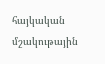հայկական մշակութային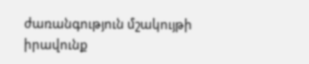ժառանգություն մշակույթի իրավունք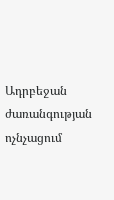Ադրբեջան ժառանգության ոչնչացում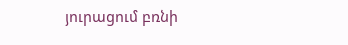յուրացում բռնի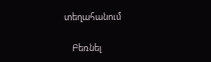տեղահանում

    Բեռնել